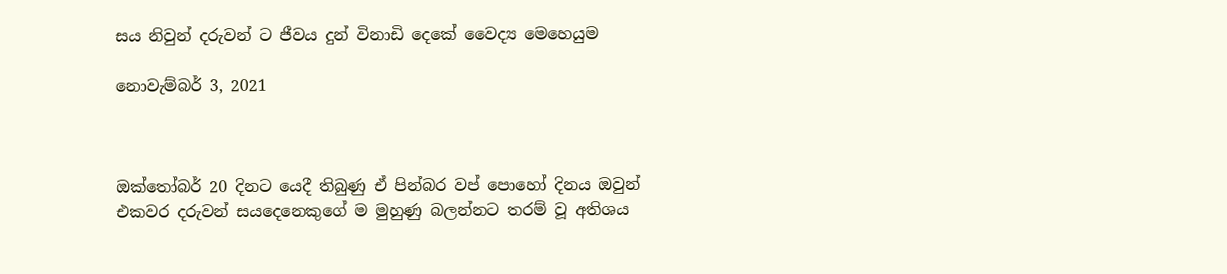සය නිවුන් දරුවන් ට ජීවය දුන් විනාඩි දෙකේ වෛද්‍ය මෙහෙයුම

නොවැම්බර් 3, 2021



ඔක්තෝබර් 20 දිනට යෙදී තිබුණු ඒ පින්බර වප් පොහෝ දිනය ඔවුන් එකවර දරුවන් සයදෙනෙකුගේ ම මුහුණු බලන්නට තරම් වූ අතිශය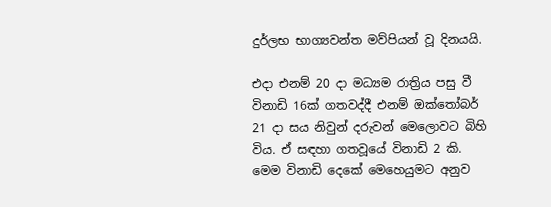දුර්ලභ භාග්‍යවන්ත මව්පියන් වූ දිනයයි.

එදා එනම් 20 දා මධ්‍යම රාත්‍රිය පසු වී විනාඩි 16ක් ගතවද්දී එනම් ඔක්තෝබර් 21 දා සය නිවුන් දරුවන් මෙලොවට බිහි විය. ඒ සඳහා ගතවූයේ විනාඩි 2 කි. මෙම විනාඩි දෙකේ මෙහෙයුමට අනුව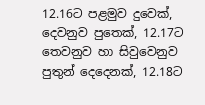12.16ට පළමුව දුවෙක්, දෙවනුව පුතෙක්, 12.17ට තෙවනුව හා සිවුවෙනුව පුතුන් දෙදෙනක්, 12.18ට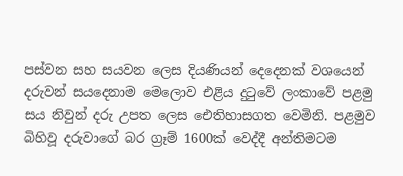පස්වන සහ සයවන ලෙස දියණියන් දෙදෙනක් වශයෙන් දරුවන් සයදෙනාම මෙලොව එළිය දුටුවේ ලංකාවේ පළමු සය නිවුන් දරු උපත ලෙස ඓතිහාසගත වෙමිනි. පළමුව බිහිවූ දරුවාගේ බර ග්‍රෑම් 1600ක් වෙද්දී අන්තිමටම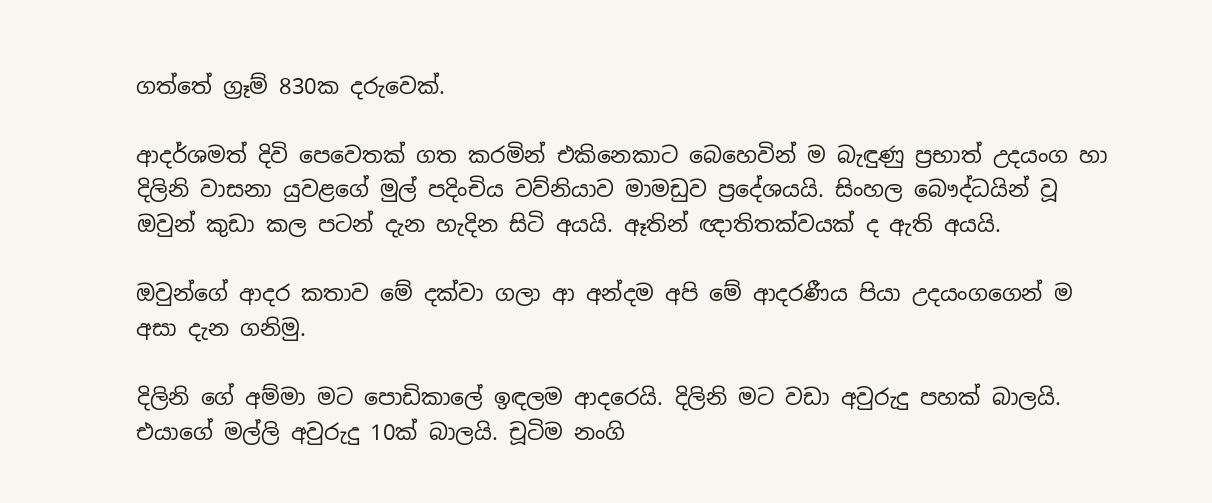ගත්තේ ග්‍රෑම් 830ක දරුවෙක්.

ආදර්ශමත් දිවි පෙවෙතක් ගත කරමින් එකිනෙකාට බෙහෙවින් ම බැඳුණු ප්‍රභාත් උදයංග හා දිලිනි වාසනා යුවළගේ මුල් පදිංචිය වව්නියාව මාමඩුව ප්‍රදේශයයි. සිංහල බෞද්ධයින් වූ ඔවුන් කුඩා කල පටන් දැන හැදින සිටි අයයි. ඈතින් ඥාතිතක්වයක් ද ඇති අයයි.

ඔවුන්ගේ ආදර කතාව මේ දක්වා ගලා ආ අන්දම අපි මේ ආදරණීය පියා උදයංගගෙන් ම අසා දැන ගනිමු.

දිලිනි ගේ අම්මා මට පොඩිකාලේ ඉඳලම ආදරෙයි. දිලිනි මට වඩා අවුරුදු පහක් බාලයි. එයාගේ මල්ලි අවුරුදු 10ක් බාලයි. චූටිම නංගි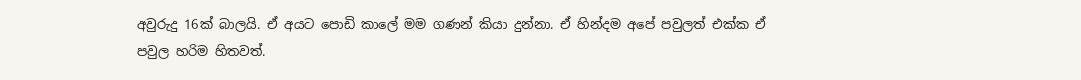අවුරුදු 16ක් බාලයි. ඒ අයට පොඩි කාලේ මම ගණන් කියා දුන්නා. ඒ හින්දම අපේ පවුලත් එක්ක ඒ පවුල හරිම හිතවත්.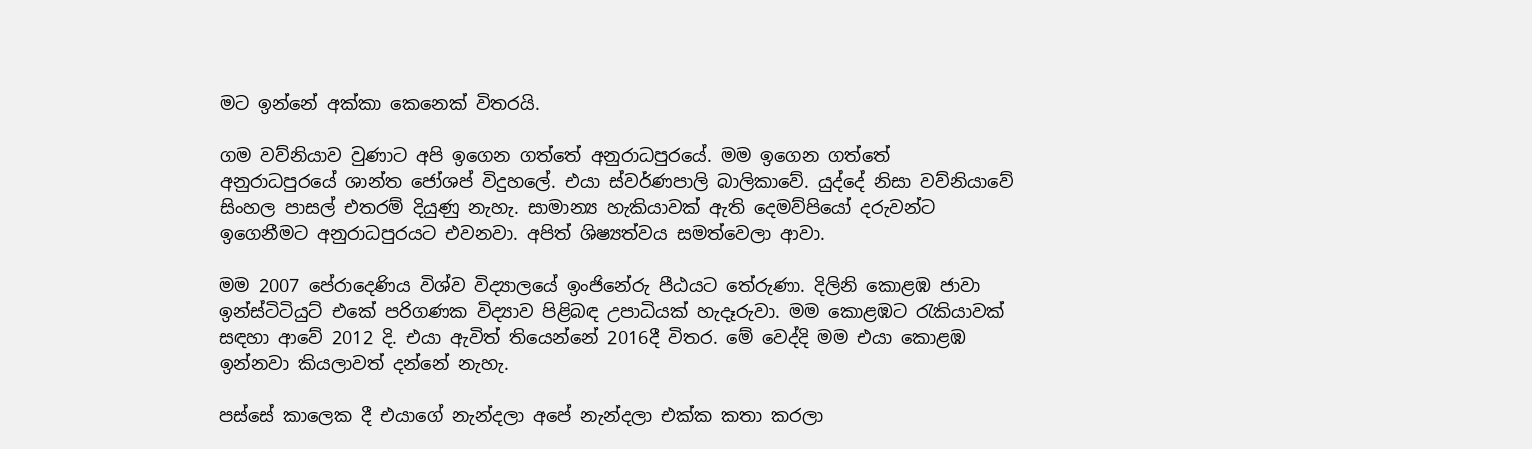මට ඉන්නේ අක්කා කෙනෙක් විතරයි.

ගම වව්නියාව වුණාට අපි ඉගෙන ගත්තේ අනුරාධපුරයේ. මම ඉගෙන ගත්තේ අනුරාධපුරයේ ශාන්ත ජෝශප් විදුහලේ. එයා ස්වර්ණපාලි බාලිකාවේ. යුද්දේ නිසා වව්නියාවේ සිංහල පාසල් එතරම් දියුණු නැහැ. සාමාන්‍ය හැකියාවක් ඇති දෙමව්පියෝ දරුවන්ට ඉගෙනීමට අනුරාධපුරයට එවනවා. අපිත් ශිෂ්‍යත්වය සමත්වෙලා ආවා.

මම 2007 පේරාදෙණිය විශ්ව විද්‍යාලයේ ඉංජිනේරු පීඨයට තේරුණා. දිලිනි කොළඹ ජාවා ඉන්ස්ටිටියුට් එකේ පරිගණක විද්‍යාව පිළිබඳ උපාධියක් හැදෑරුවා. මම කොළඹට රැකියාවක් සඳහා ආවේ 2012 දි. එයා ඇවිත් තියෙන්නේ 2016දී විතර. මේ වෙද්දි මම එයා කොළඹ ඉන්නවා කියලාවත් දන්නේ නැහැ.

පස්සේ කාලෙක දී එයාගේ නැන්දලා අපේ නැන්දලා එක්ක කතා කරලා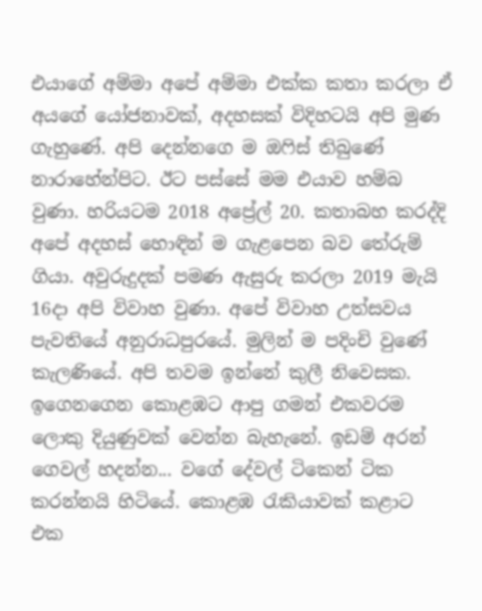එයාගේ අම්මා අපේ අම්මා එක්ක කතා කරලා ඒ අයගේ යෝජනාවක්, අදහසක් විදිහටයි අපි මුණ ගැහුණේ. අපි දෙන්නගෙ ම ඔෆිස් තිබුණේ නාරාහේන්පිට. ඊට පස්සේ මම එයාව හම්බ වුණා. හරියටම 2018 අප්‍රේල් 20. කතාබහ කරද්දි අපේ අදහස් හොඳින් ම ගැළපෙන බව තේරුම් ගියා. අවුරුදුදක් පමණ ඇසුරු කරලා 2019 මැයි 16දා අපි විවාහ වුණා. අපේ විවාහ උත්සවය පැවතියේ අනුරාධපුරයේ. මුලින් ම පදිංචි වුණේ කැලණියේ. අපි තවම ඉන්නේ කුලී නිවෙසක. ඉගෙනගෙන කොළඹට ආපු ගමන් එකවරම ලොකු දියුණුවක් වෙන්න බැහැනේ. ඉඩම් අරන් ගෙවල් හදන්න... වගේ දේවල් ටිකෙන් ටික කරන්නයි හිටියේ. කොළඹ රැකියාවක් කළාට එක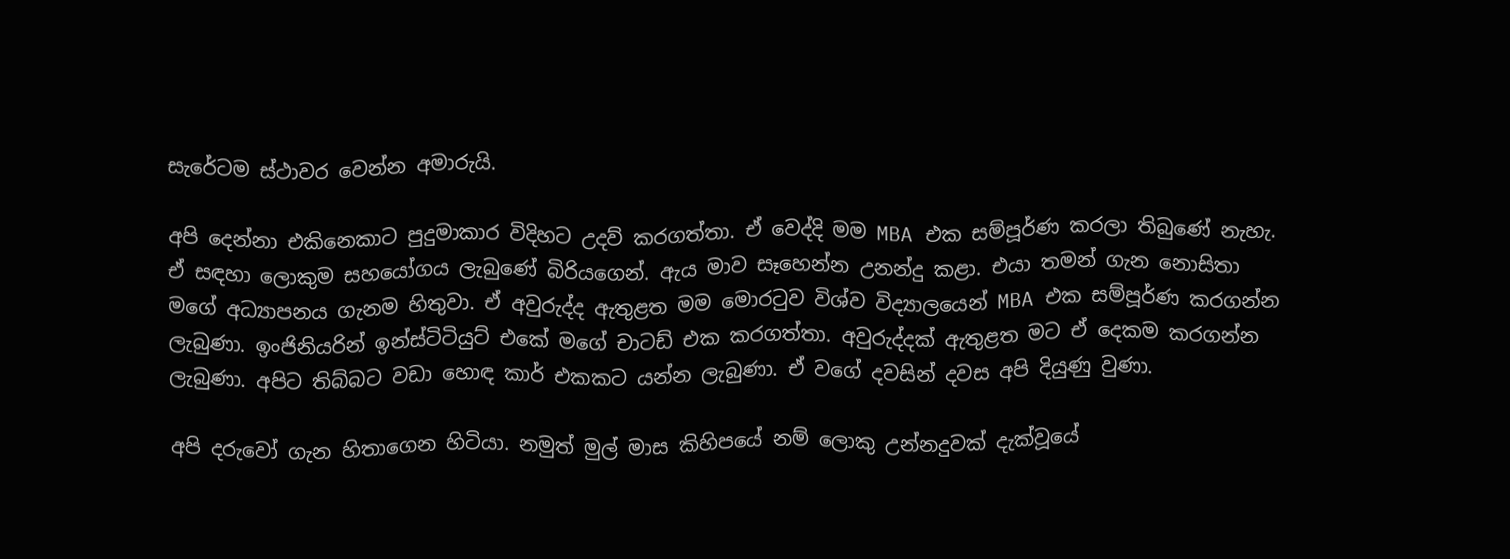සැරේටම ස්ථාවර වෙන්න අමාරුයි.

අපි දෙන්නා එකිනෙකාට පුදුමාකාර විදිහට උදව් කරගත්තා. ඒ වෙද්දි මම MBA එක සම්පූර්ණ කරලා තිබුණේ නැහැ. ඒ සඳහා ලොකුම සහයෝගය ලැබුණේ බිරියගෙන්. ඇය මාව සෑහෙන්න උනන්දු කළා. එයා තමන් ගැන නොසිතා මගේ අධ්‍යාපනය ගැනම හිතුවා. ඒ අවුරුද්ද ඇතුළත මම මොරටුව විශ්ව විද්‍යාලයෙන් MBA එක සම්පූර්ණ කරගන්න ලැබුණා. ඉංජිනියරින් ඉන්ස්ටිටියුට් එකේ මගේ චාටඩ් එක කරගත්තා. අවුරුද්දක් ඇතුළත මට ඒ දෙකම කරගන්න ලැබුණා. අපිට තිබ්බට වඩා හොඳ කාර් එකකට යන්න ලැබුණා. ඒ වගේ දවසින් දවස අපි දියුණු වුණා.

අපි දරුවෝ ගැන හිතාගෙන හිටියා. නමුත් මුල් මාස කිහිපයේ නම් ලොකු උන්නදුවක් දැක්වූයේ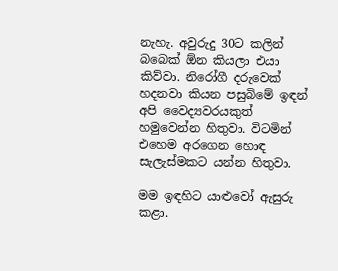නැහැ. අවුරුදු 30ට කලින් බබෙක් ඕන කියලා එයා කිව්වා. නිරෝගී දරුවෙක් හදනවා කියන පසුබිමේ ඉඳන් අපි වෛද්‍යවරයකුත් හමුවෙන්න හිතුවා. විටමින් එහෙම අරගෙන හොඳ සැලැස්මකට යන්න හිතුවා.

මම ඉඳහිට යාළුවෝ ඇසුරු කළා.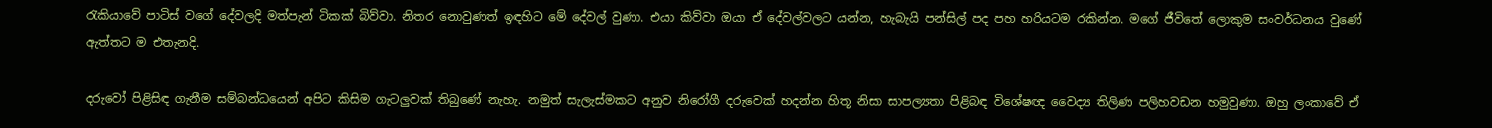රැකියාවේ පාටිස් වගේ දේවලදි මත්පැන් ටිකක් බිව්වා. නිතර නොවුණත් ඉඳහිට මේ දේවල් වුණා. එයා කිව්වා ඔයා ඒ දේවල්වලට යන්න, හැබැයි පන්සිල් පද පහ හරියටම රකින්න. මගේ ජීවිතේ ලොකුම සංවර්ධනය වුණේ ඇත්තට ම එතැනදි.

දරුවෝ පිළිසිඳ ගැනීම සම්බන්ධයෙන් අපිට කිසිම ගැටලුවක් තිබුණේ නැහැ. නමුත් සැලැස්මකට අනුව නිරෝගී දරුවෙක් හදන්න හිතූ නිසා සාපල්‍යතා පිළිබඳ විශේෂඥ වෛද්‍ය තිලිණ පලිහවඩන හමුවුණා. ඔහු ලංකාවේ ඒ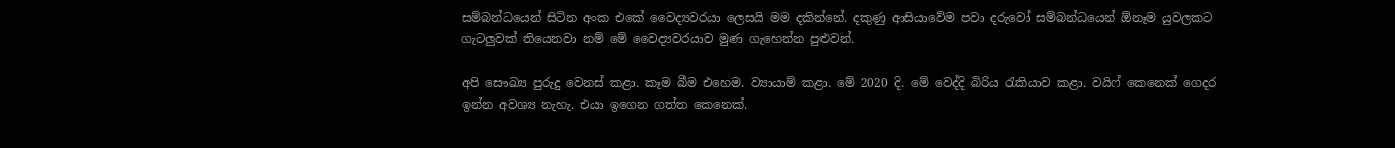සම්බන්ධයෙන් සිටින අංක එකේ වෛද්‍යවරයා ලෙසයි මම දකින්නේ. දකුණු ආසියාවේම පවා දරුවෝ සම්බන්ධයෙන් ඕනෑම යුවලකට ගැටලුවක් තියෙනවා නම් මේ වෛද්‍යවරයාව මුණ ගැහෙන්න පුළුවන්.

අපි සෞඛ්‍ය පුරුදු වෙනස් කළා. කෑම බීම එහෙම. ව්‍යායාම් කළා. මේ 2020 දි. මේ වෙද්දි බිරිය රැකියාව කළා. වයිෆ් කෙනෙක් ගෙදර ඉන්න අවශ්‍ය නැහැ. එයා ඉගෙන ගත්ත කෙනෙක්.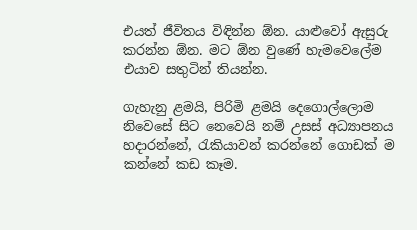එයත් ජීවිතය විඳින්න ඕන. යාළුවෝ ඇසුරු කරන්න ඕන. මට ඕන වුණේ හැමවෙලේම එයාව සතුටින් තියන්න.

ගැහැනු ළමයි, පිරිමි ළමයි දෙගොල්ලොම නිවෙසේ සිට නෙවෙයි නම් උසස් අධ්‍යාපනය හදාරන්නේ, රැකියාවන් කරන්නේ ගොඩක් ම කන්නේ කඩ කෑම.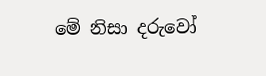මේ නිසා දරුවෝ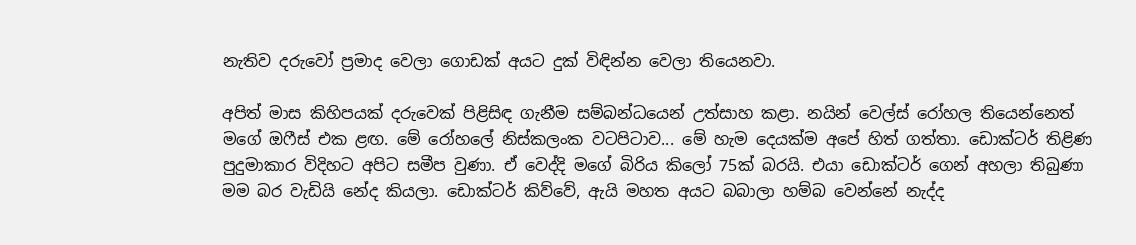නැතිව දරුවෝ ප්‍රමාද වෙලා ගොඩක් අයට දුක් විඳින්න වෙලා තියෙනවා.

අපිත් මාස කිහිපයක් දරුවෙක් පිළිසිඳ ගැනීම සම්බන්ධයෙන් උත්සාහ කළා. නයින් වෙල්ස් රෝහල තියෙන්නෙත් මගේ ඔෆීස් එක ළඟ. මේ රෝහලේ නිස්කලංක වටපිටාව... මේ හැම දෙයක්ම අපේ හිත් ගත්තා. ඩොක්ටර් තිළිණ පුදුමාකාර විදිහට අපිට සමීප වුණා. ඒ වෙද්දි මගේ බිරිය කිලෝ 75ක් බරයි. එයා ඩොක්ටර් ගෙන් අහලා තිබුණා මම බර වැඩියි නේද කියලා. ඩොක්ටර් කිව්වේ, ඇයි මහත අයට බබාලා හම්බ වෙන්නේ නැද්ද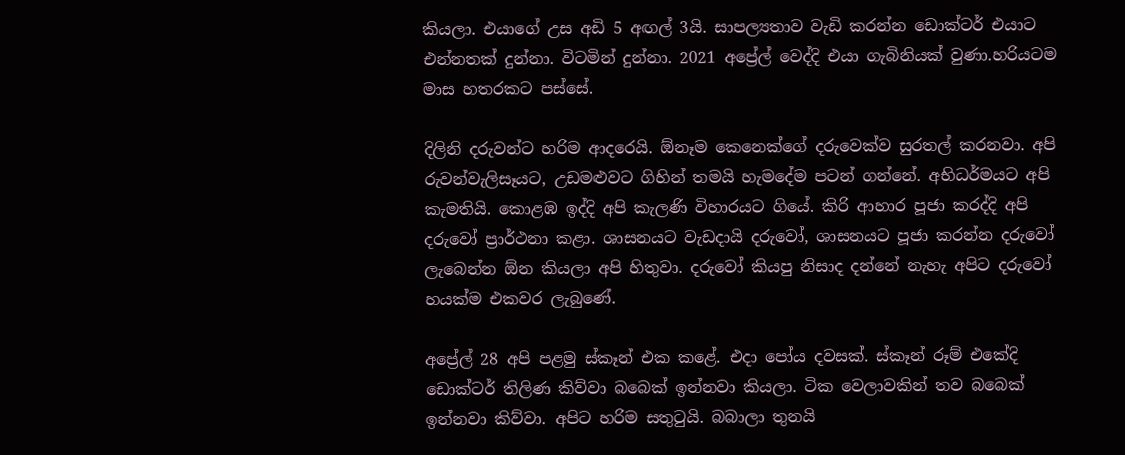කියලා. එයාගේ උස අඩි 5 අඟල් 3යි. සාපල්‍යතාව වැඩි කරන්න ඩොක්ටර් එයාට එන්නතක් දුන්නා. විටමින් දුන්නා. 2021 අප්‍රේල් වෙද්දි එයා ගැබිනියක් වුණා.හරියටම මාස හතරකට පස්සේ.

දිලිනි දරුවන්ට හරිම ආදරෙයි. ඕනෑම කෙනෙක්ගේ දරුවෙක්ව සුරතල් කරනවා. අපි රුවන්වැලිසෑයට, උඩමළුවට ගිහින් තමයි හැමදේම පටන් ගන්නේ. අභිධර්මයට අපි කැමතියි. කොළඹ ඉද්දි අපි කැලණි විහාරයට ගියේ. කිරි ආහාර පූජා කරද්දි අපි දරුවෝ ප්‍රාර්ථනා කළා. ශාසනයට වැඩදායි දරුවෝ, ශාසනයට පූජා කරන්න දරුවෝ ලැබෙන්න ඕන කියලා අපි හිතුවා. දරුවෝ කියපු නිසාද දන්නේ නැහැ අපිට දරුවෝ හයක්ම එකවර ලැබුණේ.

අප්‍රේල් 28 අපි පළමු ස්කෑන් එක කළේ. එදා පෝය දවසක්. ස්කෑන් රූම් එකේදි ඩොක්ටර් තිලිණ කිව්වා බබෙක් ඉන්නවා කියලා. ටික වෙලාවකින් තව බබෙක් ඉන්නවා කිව්වා. අපිට හරිම සතුටුයි. බබාලා තුනයි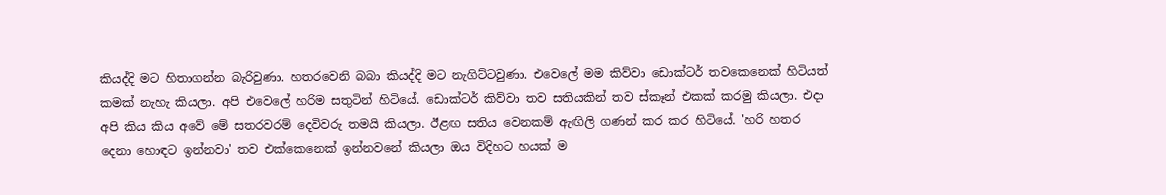කියද්දි මට හිතාගන්න බැරිවුණා. හතරවෙනි බබා කියද්දි මට නැගිට්ටවුණා. එවෙලේ මම කිව්වා ඩොක්ටර් තවකෙනෙක් හිටියත් කමක් නැහැ කියලා. අපි එවෙලේ හරිම සතුටින් හිටියේ. ඩොක්ටර් කිව්වා තව සතියකින් තව ස්කෑන් එකක් කරමු කියලා. එදා අපි කිය කිය අවේ මේ සතරවරම් දෙවිවරු තමයි කියලා. ඊළඟ සතිය වෙනකම් ඇඟිලි ගණන් කර කර හිටියේ. 'හරි හතර දෙනා හොඳට ඉන්නවා' තව එක්කෙනෙක් ඉන්නවනේ කියලා ඔය විදිහට හයක් ම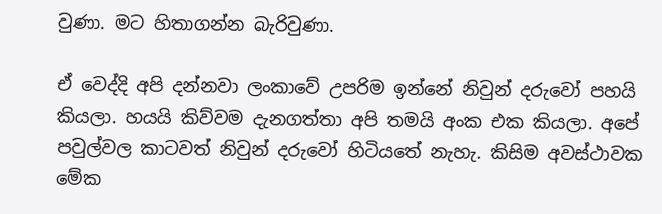වුණා. මට හිතාගන්න බැරිවුණා.

ඒ වෙද්දි අපි දන්නවා ලංකාවේ උපරිම ඉන්නේ නිවුන් දරුවෝ පහයි කියලා. හයයි කිව්වම දැනගත්තා අපි තමයි අංක එක කියලා. අපේ පවුල්වල කාටවත් නිවුන් දරුවෝ හිටියතේ නැහැ. කිසිම අවස්ථාවක මේක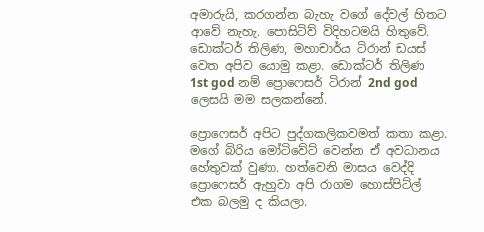අමාරුයි, කරගන්න බැහැ වගේ දේවල් හිතට ආවේ නැහැ. පොසිටිව් විදිහටමයි හිතුවේ. ඩොක්ටර් තිලිණ, මහාචාර්ය ටිරාන් ඩයස් වෙත අපිව යොමු කළා. ඩොක්ටර් තිලිණ 1st god නම් ප්‍රොෆෙසර් ටිරාන් 2nd god ලෙසයි මම සලකන්නේ.

ප්‍රොෆෙසර් අපිට පුද්ගකලිකවමත් කතා කළා. මගේ බිරිය මෝටිවේට් වෙන්න ඒ අවධානය හේතුවක් වුණා. හත්වෙනි මාසය වෙද්දි ප්‍රොෆෙසර් ඇහුවා අපි රාගම හොස්පිට්ල් එක බලමු ද කියලා.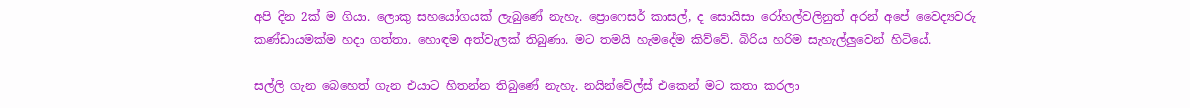අපි දින 2ක් ම ගියා. ලොකු සහයෝගයක් ලැබුණේ නැහැ. ප්‍රොෆෙසර් කාසල්, ද සොයිසා රෝහල්වලිනුත් අරන් අපේ වෛද්‍යවරු කණ්ඩායමක්ම හදා ගත්තා. හොඳම අත්වැලක් තිබුණා. මට තමයි හැමදේම කිව්වේ. බිරිය හරිම සැහැල්ලුවෙන් හිටියේ.

සල්ලි ගැන බෙහෙත් ගැන එයාට හිතන්න තිබුණේ නැහැ. නයින්වේල්ස් එකෙන් මට කතා කරලා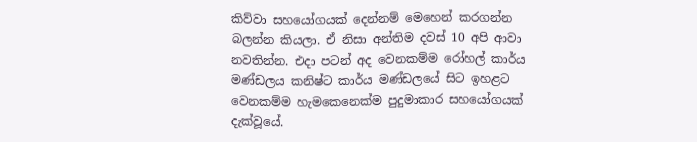කිව්වා සහයෝගයක් දෙන්නම් මෙහෙන් කරගන්න බලන්න කියලා. ඒ නිසා අන්තිම දවස් 10 අපි ආවා නවතින්න. එදා පටන් අද වෙනකම්ම රෝහල් කාර්ය මණ්ඩලය කනිෂ්ට කාර්ය මණ්ඩලයේ සිට ඉහළට වෙනකම්ම හැමකෙනෙක්ම පුදුමාකාර සහයෝගයක් දැක්වූයේ.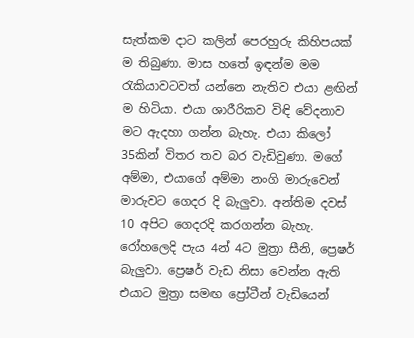සැත්කම දාට කලින් පෙරහුරු කිහිපයක් ම තිබුණා. මාස හතේ ඉඳන්ම මම රැකියාවටවත් යන්නෙ නැතිව එයා ළඟින් ම හිටියා. එයා ශාරීරිකව විඳි වේදනාව මට ඇදහා ගන්න බැහැ. එයා කිලෝ 35කින් විතර තව බර වැඩිවුණා. මගේ අම්මා, එයාගේ අම්මා නංගි මාරුවෙන් මාරුවට ගෙදර දි බැලුවා. අන්තිම දවස් 10 අපිට ගෙදරදි කරගන්න බැහැ. රෝහලෙදි පැය 4න් 4ට මුත්‍රා සීනි, ප්‍රෙෂර් බැලුවා. ප්‍රෙෂර් වැඩ නිසා වෙන්න ඇති එයාට මුත්‍රා සමඟ ප්‍රෝටීන් වැඩියෙන්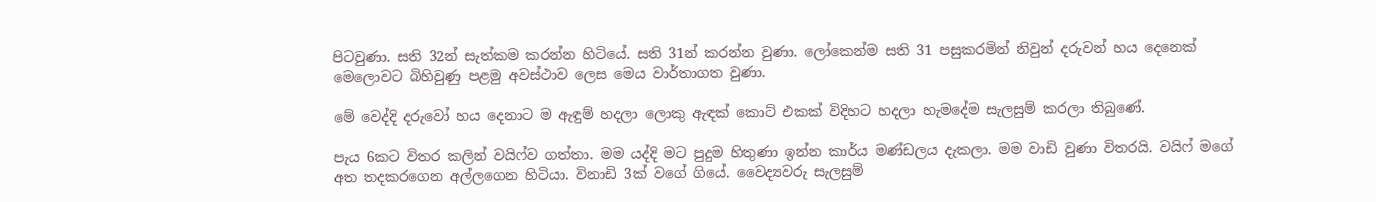පිටවුණා. සති 32න් සැත්කම කරන්න හිටියේ. සති 31න් කරන්න වුණා. ලෝකෙන්ම සති 31 පසුකරමින් නිවුන් දරුවන් හය දෙනෙක් මෙලොවට බිහිවුණු පළමු අවස්ථාව ලෙස මෙය වාර්තාගත වුණා.

මේ වෙද්දි දරුවෝ හය දෙනාට ම ඇඳුම් හදලා ලොකු ඇඳක් කොට් එකක් විදිහට හදලා හැමදේම සැලසුම් කරලා තිබුණේ.

පැය 6කට විතර කලින් වයිෆ්ව ගත්තා. මම යද්දි මට පුදුම හිතුණා ඉන්න කාර්ය මණ්ඩලය දැකලා. මම වාඩි වුණා විතරයි. වයිෆ් මගේ අත තදකරගෙන අල්ලගෙන හිටියා. විනාඩි 3ක් වගේ ගියේ. වෛද්‍යවරු සැලසුම්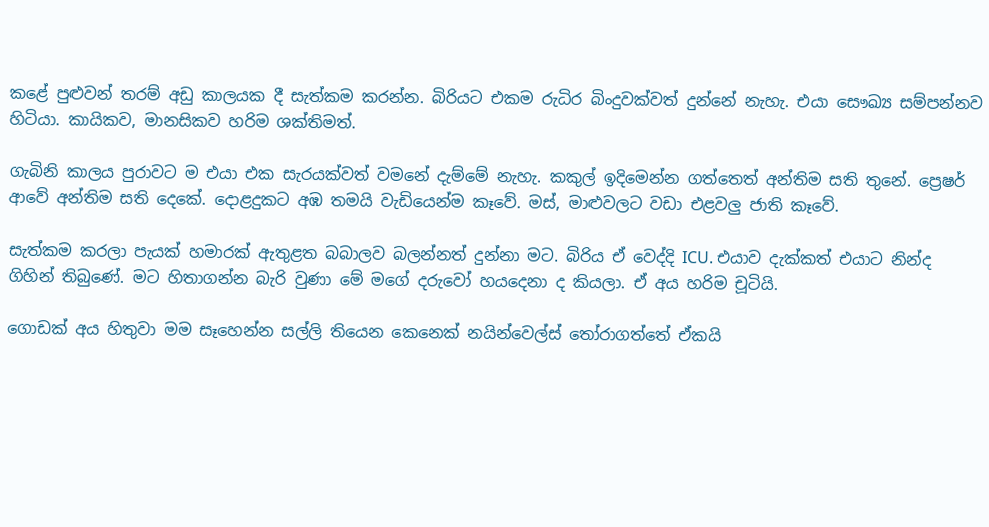කළේ පුළුවන් තරම් අඩු කාලයක දී සැත්කම කරන්න. බිරියට එකම රුධිර බිංදුවක්වත් දුන්නේ නැහැ. එයා සෞඛ්‍ය සම්පන්නව හිටියා. කායිකව, මානසිකව හරිම ශක්තිමත්.

ගැබිනි කාලය පුරාවට ම එයා එක සැරයක්වත් වමනේ දැම්මේ නැහැ. කකුල් ඉදිමෙන්න ගත්තෙත් අන්තිම සති තුනේ. ප්‍රෙෂර් ආවේ අන්තිම සති දෙකේ. දොළදුකට අඹ තමයි වැඩියෙන්ම කෑවේ. මස්, මාළුවලට වඩා එළවලු ජාති කෑවේ.

සැත්කම කරලා පැයක් හමාරක් ඇතුළත බබාලව බලන්නත් දුන්නා මට. බිරිය ඒ වෙද්දි ICU. එයාව දැක්කත් එයාට නින්ද ගිහින් තිබුණේ. මට හිතාගන්න බැරි වුණා මේ මගේ දරුවෝ හයදෙනා ද කියලා. ඒ අය හරිම චූටියි.

ගොඩක් අය හිතුවා මම සෑහෙන්න සල්ලි තියෙන කෙනෙක් නයින්වෙල්ස් තෝරාගත්තේ ඒකයි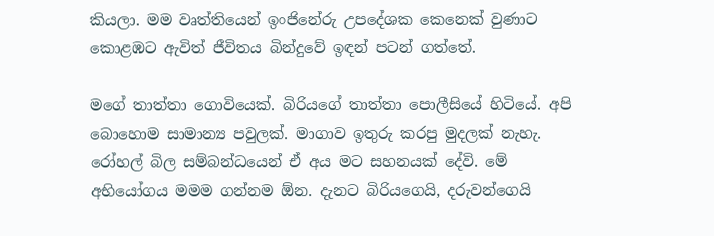කියලා. මම වෘත්තියෙන් ඉංජිනේරු උපදේශක කෙනෙක් වුණාට කොළඹට ඇවිත් ජීවිතය බින්දුවේ ඉඳන් පටන් ගත්තේ.

මගේ තාත්තා ගොවියෙක්. බිරියගේ තාත්තා පොලීසියේ හිටියේ. අපි බොහොම සාමාන්‍ය පවුලක්. මාගාව ඉතුරු කරපු මුදලක් නැහැ. රෝහල් බිල සම්බන්ධයෙන් ඒ අය මට සහනයක් දේවි. මේ අභියෝගය මමම ගන්නම ඕන. දැනට බිරියගෙයි, දරුවන්ගෙයි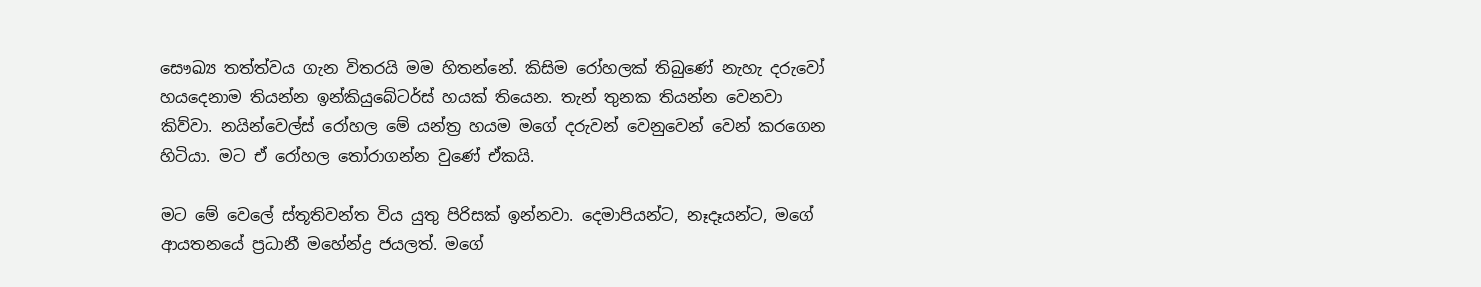සෞඛ්‍ය තත්ත්වය ගැන විතරයි මම හිතන්නේ. කිසිම රෝහලක් තිබුණේ නැහැ දරුවෝ හයදෙනාම තියන්න ඉන්කියුබේටර්ස් හයක් තියෙන. තැන් තුනක තියන්න වෙනවා කිව්වා. නයින්වෙල්ස් රෝහල මේ යන්ත්‍ර හයම මගේ දරුවන් වෙනුවෙන් වෙන් කරගෙන හිටියා. මට ඒ රෝහල තෝරාගන්න වුණේ ඒකයි.

මට මේ වෙලේ ස්තූතිවන්ත විය යුතු පිරිසක් ඉන්නවා. දෙමාපියන්ට, නෑදෑයන්ට, මගේ ආයතනයේ ප්‍රධානී මහේන්ද්‍ර ජයලත්. මගේ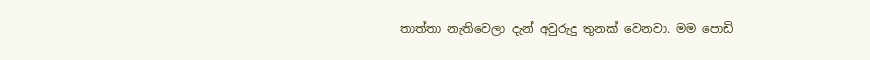තාත්තා නැතිවෙලා දැන් අවුරුදු තුනක් වෙනවා. මම පොඩි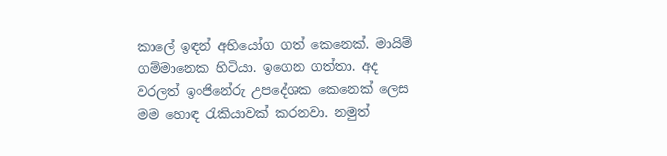කාලේ ඉඳන් අභියෝග ගත් කෙනෙක්. මායිම් ගම්මානෙක හිටියා. ඉගෙන ගත්තා. අද වරලත් ඉංජිනේරු උපදේශක කෙනෙක් ලෙස මම හොඳ රැකියාවක් කරනවා. නමුත්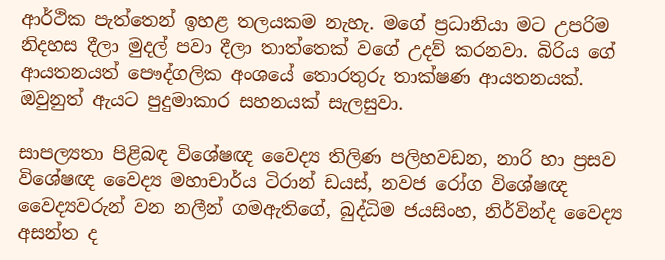ආර්ථික පැත්තෙන් ඉහළ තලයකම නැහැ. මගේ ප්‍රධානියා මට උපරිම නිදහස දීලා මුදල් පවා දීලා තාත්තෙක් වගේ උදව් කරනවා. බිරිය ගේ ආයතනයත් පෞද්ගලික අංශයේ තොරතුරු තාක්ෂණ ආයතනයක්. ඔවුනුත් ඇයට පුදුමාකාර සහනයක් සැලසුවා.

සාපල්‍යතා පිළිබඳ විශේෂඥ වෛද්‍ය තිලිණ පලිහවඩන, නාරි හා ප්‍රසව විශේෂඥ වෛද්‍ය මහාචාර්ය ටිරාන් ඩයස්, නවජ රෝග විශේෂඥ වෛද්‍යවරුන් වන නලීන් ගමඇතිගේ, බුද්ධිම ජයසිංහ, නිර්වින්ද වෛද්‍ය අසන්ත ද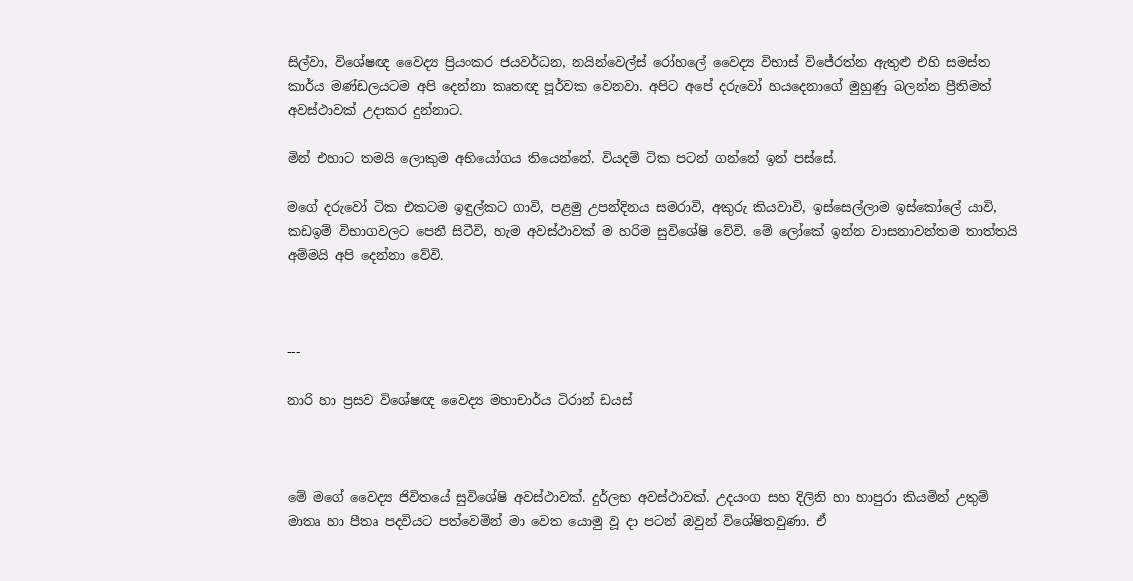සිල්වා, විශේෂඥ වෛද්‍ය ප්‍රියංකර ජයවර්ධන, නයින්වෙල්ස් රෝහලේ වෛද්‍ය විභාස් විජේරත්න ඇතුළු එහි සමස්ත කාර්ය මණ්ඩලයටම අපි දෙන්නා කෘතඥ පූර්වක වෙනවා. අපිට අපේ දරුවෝ හයදෙනාගේ මුහුණු බලන්න ප්‍රීතිමත් අවස්ථාවක් උදාකර දුන්නාට.

මින් එහාට තමයි ලොකුම අභියෝගය තියෙන්නේ. වියදම් ටික පටන් ගන්නේ ඉන් පස්සේ.

මගේ දරුවෝ ටික එකටම ඉඳුල්කට ගාවි, පළමු උපන්දිනය සමරාවි, අකුරු කියවාවි, ඉස්සෙල්ලාම ඉස්කෝලේ යාවි, කඩඉම් විභාගවලට පෙනී සිටීවි, හැම අවස්ථාවක් ම හරිම සුවිශේෂි වේවි. මේ ලෝකේ ඉන්න වාසනාවන්තම තාත්තයි අම්මයි අපි දෙන්නා වේවි.



---

නාරි හා ප්‍රසව විශේෂඥ වෛද්‍ය මහාචාර්ය ටිරාන් ඩයස්



මේ මගේ වෛද්‍ය ජිවිතයේ සුවිශේෂි අවස්ථාවක්. දුර්ලභ අවස්ථාවක්. උදයංග සහ දිලිනි හා හාපුරා කියමින් උතුම් මාතෘ හා පීතෘ පදවියට පත්වෙමින් මා වෙත යොමු වූ දා පටන් ඔවුන් විශේෂිතවුණා. ඒ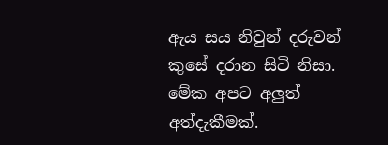ඇය සය නිවුන් දරුවන් කුසේ දරාන සිටි නිසා. මේක අපට අලුත් අත්දැකීමක්.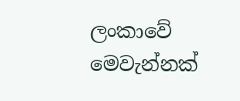ලංකාවේ මෙවැන්නක්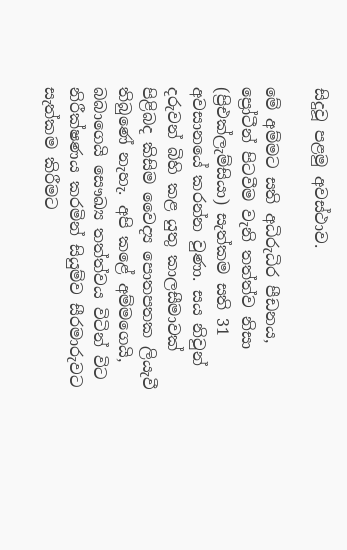සිදුවූ පළමු අවස්ථාව.

මේ අම්මට සති අධිරුධිර පීඩනය, ප්‍රෝටීන් පිටවීම වැනි තත්ත්ව නිසා (ප්‍රිඑක්ලැම්සියා) සැත්කම සති 31 අවසානයේ කරන්න වුණා. සය නිවුන් දරුවන් බිහි කළ යුතු කාලසීමාවක් පිළිබද කිසිම වෛද්‍ය පොතපතක ලියැවී තිබුණේ නැහැ. අපි කළේ අම්මගෙයි, බබාගෙයි සෞඛ්‍ය තත්ත්වය විටින් විට නිරීක්ෂණය කරමින් සියුම්ව සීරමාරුවට සැත්කම කිරීමට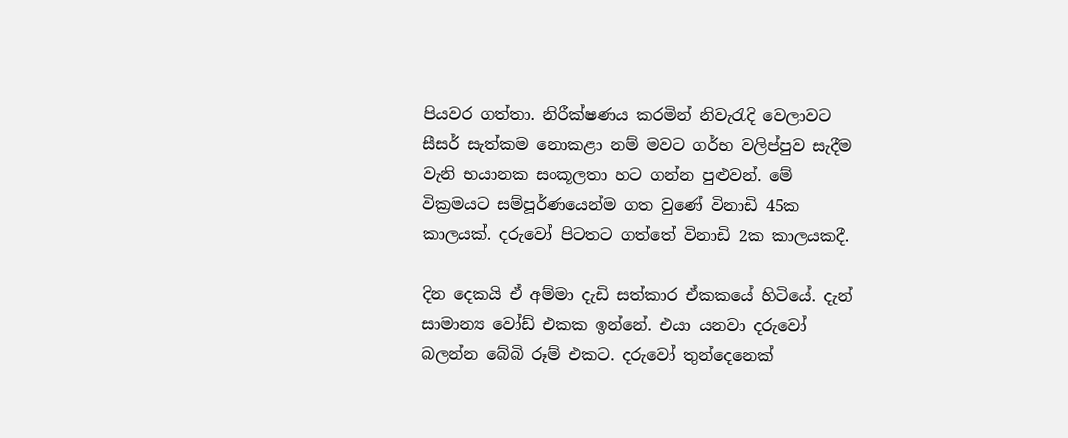පියවර ගත්තා. නිරීක්ෂණය කරමින් නිවැරැදි වෙලාවට සීසර් සැත්කම නොකළා නම් මවට ගර්භ වලිප්පුව සැදීම වැනි භයානක සංකූලතා හට ගන්න පුළුවන්. මේ වික්‍රමයට සම්පූර්ණයෙන්ම ගත වුණේ විනාඩි 45ක කාලයක්. දරුවෝ පිටතට ගත්තේ විනාඩි 2ක කාලයකදී.

දින දෙකයි ඒ අම්මා දැඩි සත්කාර ඒකකයේ හිටියේ. දැන් සාමාන්‍ය වෝඩ් එකක ඉන්නේ. එයා යනවා දරුවෝ බලන්න බේබි රූම් එකට. දරුවෝ තුන්දෙනෙක්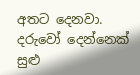අතට දෙනවා. දරුවෝ දෙන්නෙක් සුළු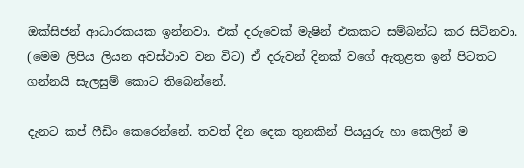ඔක්සිජන් ආධාරකයක ඉන්නවා. එක් දරුවෙක් මැෂින් එකකට සම්බන්ධ කර සිටිනවා. (මෙම ලිපිය ලියන අවස්ථාව වන විට) ඒ දරුවන් දිනක් වගේ ඇතුළත ඉන් පිටතට ගන්නයි සැලසුම් කොට තිබෙන්නේ.

දැනට කප් ෆීඩිං කෙරෙන්නේ. තවත් දින දෙක තුනකින් පියයුරු හා කෙලින් ම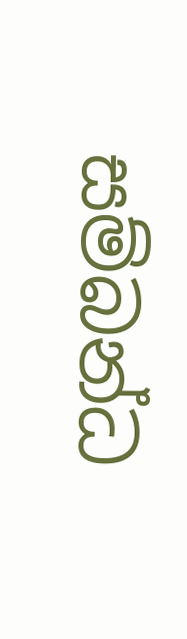සම්බන්ධ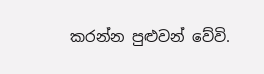කරන්න පුළුවන් වේවි.